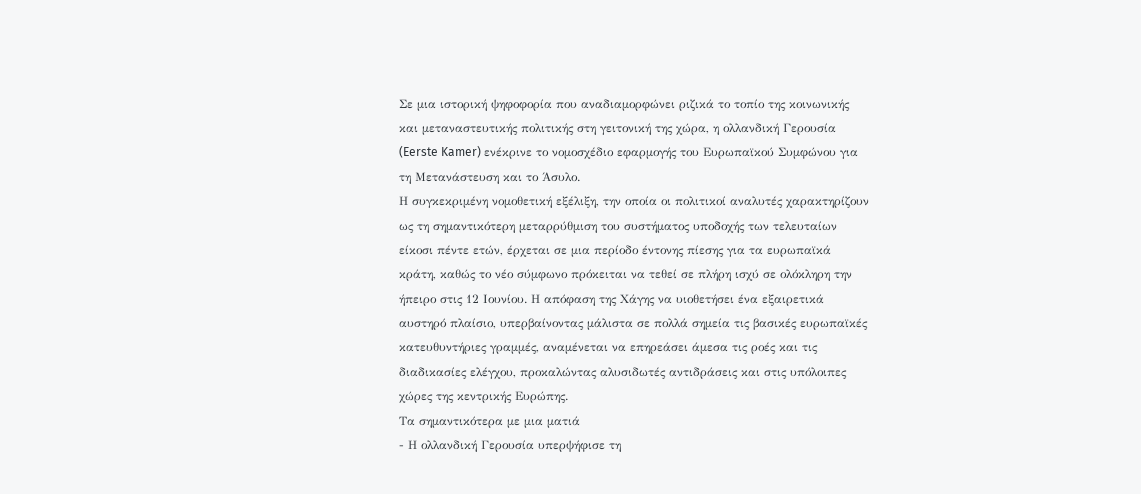Σε μια ιστορική ψηφοφορία που αναδιαμορφώνει ριζικά το τοπίο της κοινωνικής και μεταναστευτικής πολιτικής στη γειτονική της χώρα, η ολλανδική Γερουσία (Eerste Kamer) ενέκρινε το νομοσχέδιο εφαρμογής του Ευρωπαϊκού Συμφώνου για τη Μετανάστευση και το Άσυλο.
Η συγκεκριμένη νομοθετική εξέλιξη, την οποία οι πολιτικοί αναλυτές χαρακτηρίζουν ως τη σημαντικότερη μεταρρύθμιση του συστήματος υποδοχής των τελευταίων είκοσι πέντε ετών, έρχεται σε μια περίοδο έντονης πίεσης για τα ευρωπαϊκά κράτη, καθώς το νέο σύμφωνο πρόκειται να τεθεί σε πλήρη ισχύ σε ολόκληρη την ήπειρο στις 12 Ιουνίου. Η απόφαση της Χάγης να υιοθετήσει ένα εξαιρετικά αυστηρό πλαίσιο, υπερβαίνοντας μάλιστα σε πολλά σημεία τις βασικές ευρωπαϊκές κατευθυντήριες γραμμές, αναμένεται να επηρεάσει άμεσα τις ροές και τις διαδικασίες ελέγχου, προκαλώντας αλυσιδωτές αντιδράσεις και στις υπόλοιπες χώρες της κεντρικής Ευρώπης.
Τα σημαντικότερα με μια ματιά
- Η ολλανδική Γερουσία υπερψήφισε τη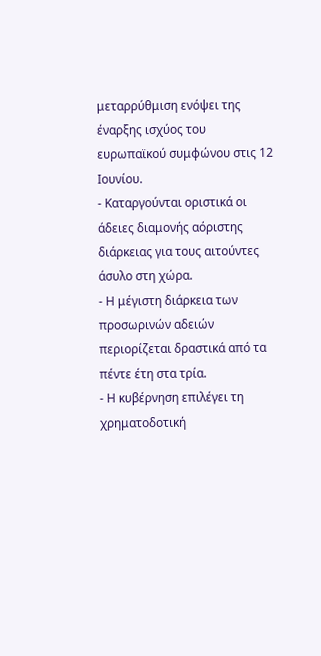μεταρρύθμιση ενόψει της έναρξης ισχύος του ευρωπαϊκού συμφώνου στις 12 Ιουνίου.
- Καταργούνται οριστικά οι άδειες διαμονής αόριστης διάρκειας για τους αιτούντες άσυλο στη χώρα.
- Η μέγιστη διάρκεια των προσωρινών αδειών περιορίζεται δραστικά από τα πέντε έτη στα τρία.
- Η κυβέρνηση επιλέγει τη χρηματοδοτική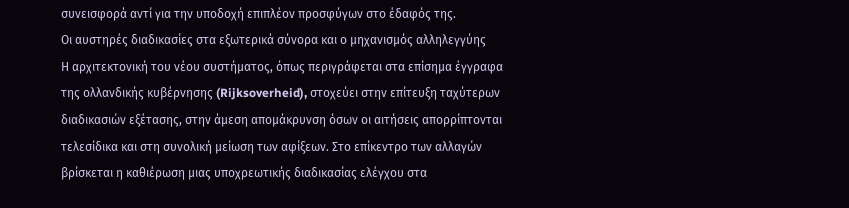συνεισφορά αντί για την υποδοχή επιπλέον προσφύγων στο έδαφός της.
Οι αυστηρές διαδικασίες στα εξωτερικά σύνορα και ο μηχανισμός αλληλεγγύης
Η αρχιτεκτονική του νέου συστήματος, όπως περιγράφεται στα επίσημα έγγραφα της ολλανδικής κυβέρνησης (Rijksoverheid), στοχεύει στην επίτευξη ταχύτερων διαδικασιών εξέτασης, στην άμεση απομάκρυνση όσων οι αιτήσεις απορρίπτονται τελεσίδικα και στη συνολική μείωση των αφίξεων. Στο επίκεντρο των αλλαγών βρίσκεται η καθιέρωση μιας υποχρεωτικής διαδικασίας ελέγχου στα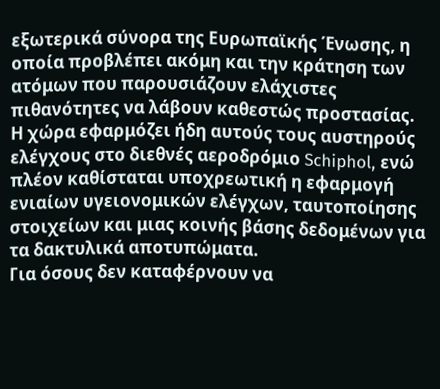εξωτερικά σύνορα της Ευρωπαϊκής Ένωσης, η οποία προβλέπει ακόμη και την κράτηση των ατόμων που παρουσιάζουν ελάχιστες πιθανότητες να λάβουν καθεστώς προστασίας. Η χώρα εφαρμόζει ήδη αυτούς τους αυστηρούς ελέγχους στο διεθνές αεροδρόμιο Schiphol, ενώ πλέον καθίσταται υποχρεωτική η εφαρμογή ενιαίων υγειονομικών ελέγχων, ταυτοποίησης στοιχείων και μιας κοινής βάσης δεδομένων για τα δακτυλικά αποτυπώματα.
Για όσους δεν καταφέρνουν να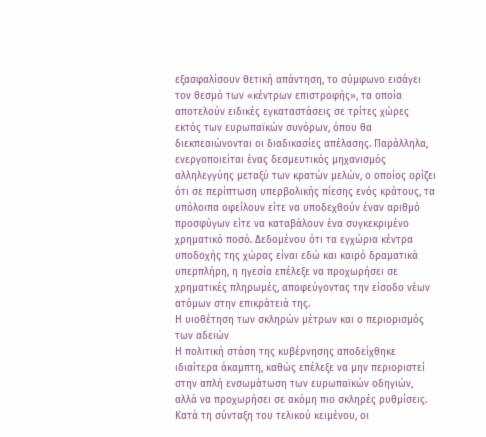εξασφαλίσουν θετική απάντηση, το σύμφωνο εισάγει τον θεσμό των «κέντρων επιστροφής», τα οποία αποτελούν ειδικές εγκαταστάσεις σε τρίτες χώρες εκτός των ευρωπαϊκών συνόρων, όπου θα διεκπεαιώνονται οι διαδικασίες απέλασης. Παράλληλα, ενεργοποιείται ένας δεσμευτικός μηχανισμός αλληλεγγύης μεταξύ των κρατών μελών, ο οποίος ορίζει ότι σε περίπτωση υπερβολικής πίεσης ενός κράτους, τα υπόλοιπα οφείλουν είτε να υποδεχθούν έναν αριθμό προσφύγων είτε να καταβάλουν ένα συγκεκριμένο χρηματικό ποσό. Δεδομένου ότι τα εγχώρια κέντρα υποδοχής της χώρας είναι εδώ και καιρό δραματικά υπερπλήρη, η ηγεσία επέλεξε να προχωρήσει σε χρηματικές πληρωμές, αποφεύγοντας την είσοδο νέων ατόμων στην επικράτειά της.
Η υιοθέτηση των σκληρών μέτρων και ο περιορισμός των αδειών
Η πολιτική στάση της κυβέρνησης αποδείχθηκε ιδιαίτερα άκαμπτη, καθώς επέλεξε να μην περιοριστεί στην απλή ενσωμάτωση των ευρωπαϊκών οδηγιών, αλλά να προχωρήσει σε ακόμη πιο σκληρές ρυθμίσεις. Κατά τη σύνταξη του τελικού κειμένου, οι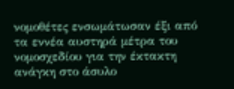νομοθέτες ενσωμάτωσαν έξι από τα εννέα αυστηρά μέτρα του νομοσχεδίου για την έκτακτη ανάγκη στο άσυλο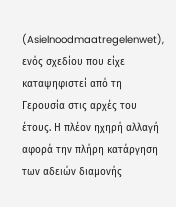(Asielnoodmaatregelenwet), ενός σχεδίου που είχε καταψηφιστεί από τη Γερουσία στις αρχές του έτους. Η πλέον ηχηρή αλλαγή αφορά την πλήρη κατάργηση των αδειών διαμονής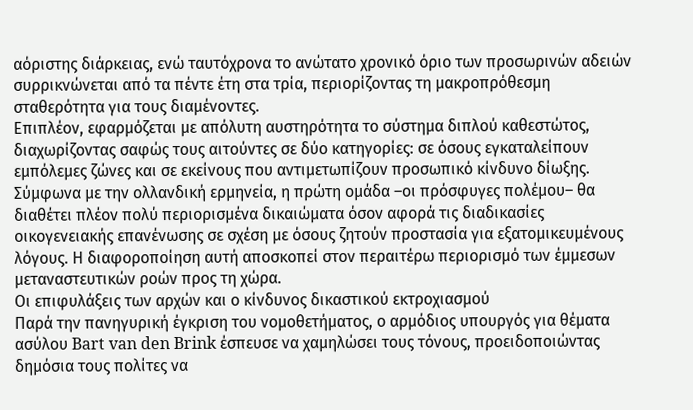αόριστης διάρκειας, ενώ ταυτόχρονα το ανώτατο χρονικό όριο των προσωρινών αδειών συρρικνώνεται από τα πέντε έτη στα τρία, περιορίζοντας τη μακροπρόθεσμη σταθερότητα για τους διαμένοντες.
Επιπλέον, εφαρμόζεται με απόλυτη αυστηρότητα το σύστημα διπλού καθεστώτος, διαχωρίζοντας σαφώς τους αιτούντες σε δύο κατηγορίες: σε όσους εγκαταλείπουν εμπόλεμες ζώνες και σε εκείνους που αντιμετωπίζουν προσωπικό κίνδυνο δίωξης. Σύμφωνα με την ολλανδική ερμηνεία, η πρώτη ομάδα –οι πρόσφυγες πολέμου– θα διαθέτει πλέον πολύ περιορισμένα δικαιώματα όσον αφορά τις διαδικασίες οικογενειακής επανένωσης σε σχέση με όσους ζητούν προστασία για εξατομικευμένους λόγους. Η διαφοροποίηση αυτή αποσκοπεί στον περαιτέρω περιορισμό των έμμεσων μεταναστευτικών ροών προς τη χώρα.
Οι επιφυλάξεις των αρχών και ο κίνδυνος δικαστικού εκτροχιασμού
Παρά την πανηγυρική έγκριση του νομοθετήματος, ο αρμόδιος υπουργός για θέματα ασύλου Bart van den Brink έσπευσε να χαμηλώσει τους τόνους, προειδοποιώντας δημόσια τους πολίτες να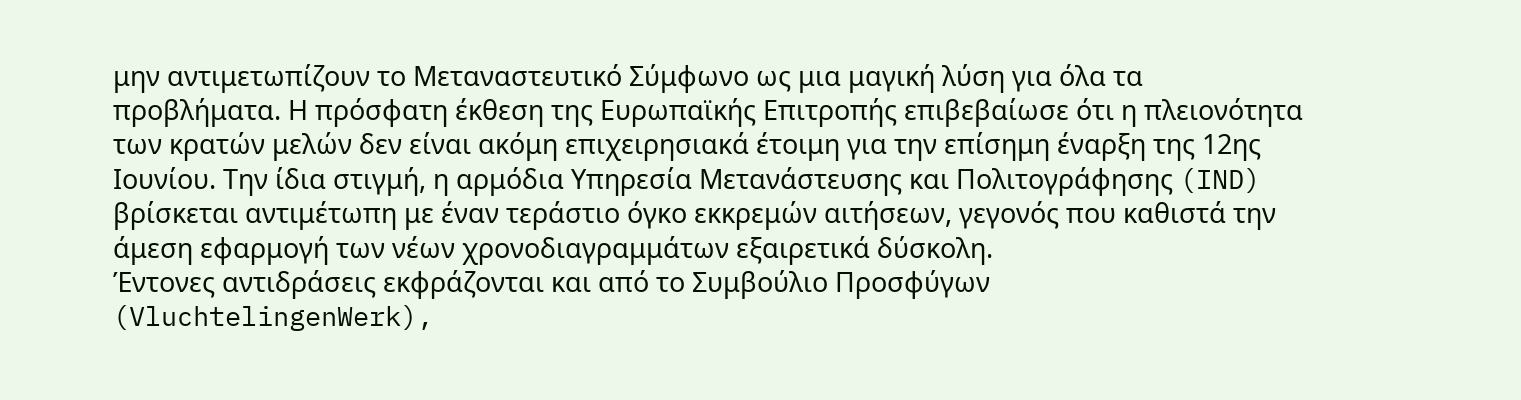μην αντιμετωπίζουν το Μεταναστευτικό Σύμφωνο ως μια μαγική λύση για όλα τα προβλήματα. Η πρόσφατη έκθεση της Ευρωπαϊκής Επιτροπής επιβεβαίωσε ότι η πλειονότητα των κρατών μελών δεν είναι ακόμη επιχειρησιακά έτοιμη για την επίσημη έναρξη της 12ης Ιουνίου. Την ίδια στιγμή, η αρμόδια Υπηρεσία Μετανάστευσης και Πολιτογράφησης (IND) βρίσκεται αντιμέτωπη με έναν τεράστιο όγκο εκκρεμών αιτήσεων, γεγονός που καθιστά την άμεση εφαρμογή των νέων χρονοδιαγραμμάτων εξαιρετικά δύσκολη.
Έντονες αντιδράσεις εκφράζονται και από το Συμβούλιο Προσφύγων (VluchtelingenWerk),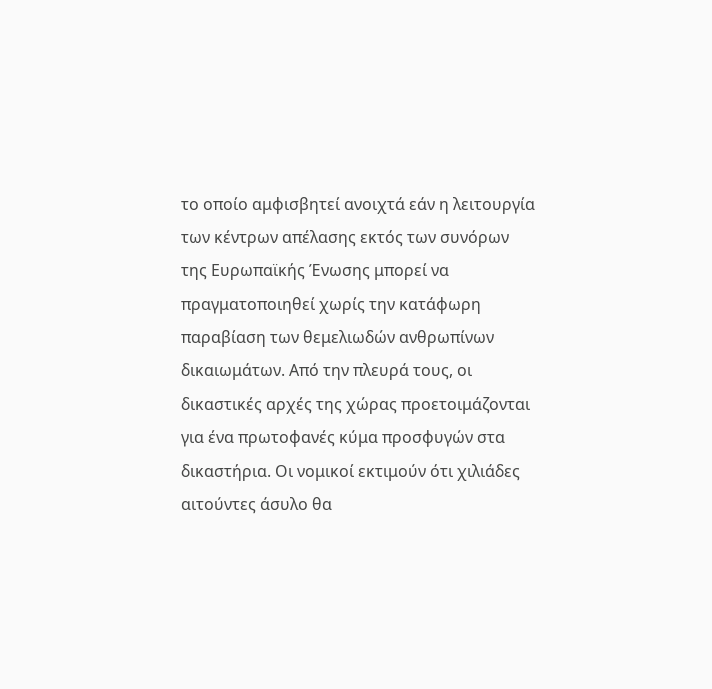το οποίο αμφισβητεί ανοιχτά εάν η λειτουργία των κέντρων απέλασης εκτός των συνόρων της Ευρωπαϊκής Ένωσης μπορεί να πραγματοποιηθεί χωρίς την κατάφωρη παραβίαση των θεμελιωδών ανθρωπίνων δικαιωμάτων. Από την πλευρά τους, οι δικαστικές αρχές της χώρας προετοιμάζονται για ένα πρωτοφανές κύμα προσφυγών στα δικαστήρια. Οι νομικοί εκτιμούν ότι χιλιάδες αιτούντες άσυλο θα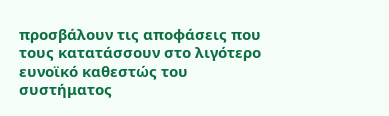προσβάλουν τις αποφάσεις που τους κατατάσσουν στο λιγότερο ευνοϊκό καθεστώς του συστήματος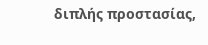διπλής προστασίας,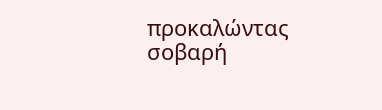προκαλώντας σοβαρή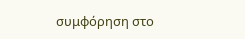συμφόρηση στο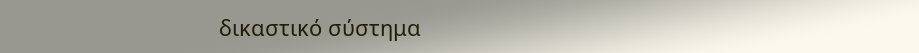δικαστικό σύστημα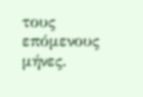τους επόμενους μήνες.